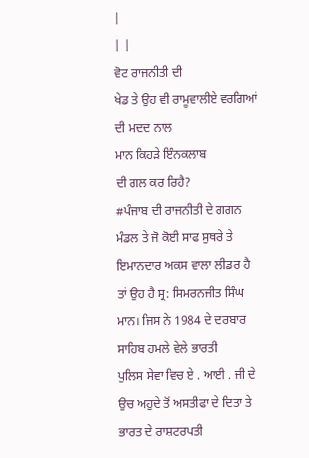|
| |
ਵੋਟ ਰਾਜਨੀਤੀ ਦੀ
ਖੇਡ ਤੇ ਉਹ ਵੀ ਰਾਮੂਵਾਲੀਏ ਵਰਗਿਆਂ ਦੀ ਮਦਦ ਨਾਲ
ਮਾਨ ਕਿਹੜੇ ਇੰਨਕਲਾਬ
ਦੀ ਗਲ ਕਰ ਰਿਹੈ?
#ਪੰਜਾਬ ਦੀ ਰਾਜਨੀਤੀ ਦੇ ਗਗਨ ਮੰਡਲ ਤੇ ਜੋ ਕੋਈ ਸਾਫ ਸੁਥਰੇ ਤੇ ਇਮਾਨਦਾਰ ਅਕਸ ਵਾਲਾ ਲੀਡਰ ਹੈ
ਤਾਂ ਉਹ ਹੈ ਸ੍ਰ: ਸਿਮਰਨਜੀਤ ਸਿੰਘ ਮਾਨ। ਜਿਸ ਨੇ 1984 ਦੇ ਦਰਬਾਰ ਸਾਹਿਬ ਹਮਲੇ ਵੇਲੇ ਭਾਰਤੀ
ਪੁਲਿਸ ਸੇਵਾ ਵਿਚ ਏ . ਆਈ . ਜੀ ਦੇ ਉਚ ਅਹੁਦੇ ਤੋਂ ਅਸਤੀਫਾ ਦੇ ਦਿਤਾ ਤੇ ਭਾਰਤ ਦੇ ਰਾਸ਼ਟਰਪਤੀ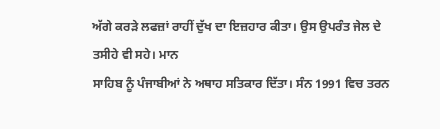ਅੱਗੇ ਕਰੜੇ ਲਫਜ਼ਾਂ ਰਾਹੀਂ ਦੁੱਖ ਦਾ ਇਜ਼ਹਾਰ ਕੀਤਾ। ਉਸ ਉਪਰੰਤ ਜੇਲ ਦੇ ਤਸੀਹੇ ਵੀ ਸਹੇ। ਮਾਨ
ਸਾਹਿਬ ਨੂੰ ਪੰਜਾਬੀਆਂ ਨੇ ਅਥਾਹ ਸਤਿਕਾਰ ਦਿੱਤਾ। ਸੰਨ 1991 ਵਿਚ ਤਰਨ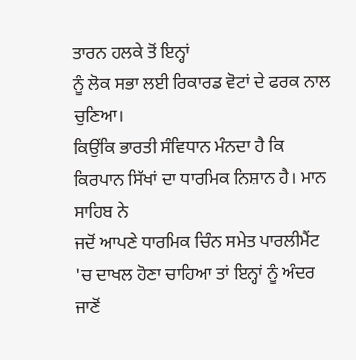ਤਾਰਨ ਹਲਕੇ ਤੋਂ ਇਨ੍ਹਾਂ
ਨੂੰ ਲੋਕ ਸਭਾ ਲਈ ਰਿਕਾਰਡ ਵੋਟਾਂ ਦੇ ਫਰਕ ਨਾਲ ਚੁਣਿਆ।
ਕਿਉਂਕਿ ਭਾਰਤੀ ਸੰਵਿਧਾਨ ਮੰਨਦਾ ਹੈ ਕਿ ਕਿਰਪਾਨ ਸਿੱਖਾਂ ਦਾ ਧਾਰਮਿਕ ਨਿਸ਼ਾਨ ਹੈ। ਮਾਨ ਸਾਹਿਬ ਨੇ
ਜਦੋਂ ਆਪਣੇ ਧਾਰਮਿਕ ਚਿੰਨ ਸਮੇਤ ਪਾਰਲੀਮੈਂਟ 'ਚ ਦਾਖਲ ਹੋਣਾ ਚਾਹਿਆ ਤਾਂ ਇਨ੍ਹਾਂ ਨੂੰ ਅੰਦਰ ਜਾਣੋਂ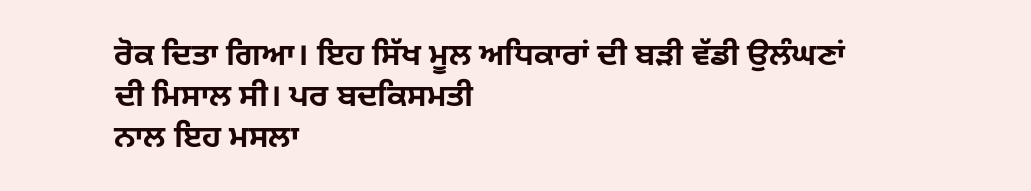ਰੋਕ ਦਿਤਾ ਗਿਆ। ਇਹ ਸਿੱਖ ਮੂਲ ਅਧਿਕਾਰਾਂ ਦੀ ਬੜੀ ਵੱਡੀ ਉਲੰਘਣਾਂ ਦੀ ਮਿਸਾਲ ਸੀ। ਪਰ ਬਦਕਿਸਮਤੀ
ਨਾਲ ਇਹ ਮਸਲਾ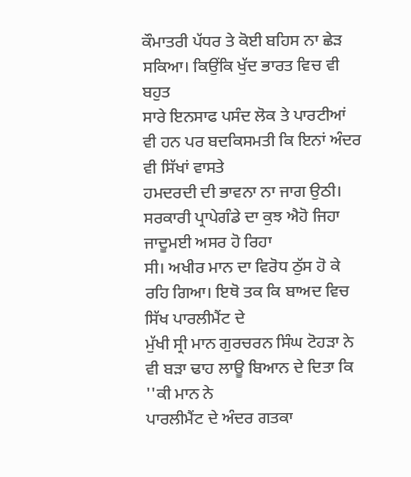ਕੌਮਾਤਰੀ ਪੱਧਰ ਤੇ ਕੋਈ ਬਹਿਸ ਨਾ ਛੇੜ ਸਕਿਆ। ਕਿਉਂਕਿ ਖੁੱਦ ਭਾਰਤ ਵਿਚ ਵੀ ਬਹੁਤ
ਸਾਰੇ ਇਨਸਾਫ ਪਸੰਦ ਲੋਕ ਤੇ ਪਾਰਟੀਆਂ ਵੀ ਹਨ ਪਰ ਬਦਕਿਸਮਤੀ ਕਿ ਇਨਾਂ ਅੰਦਰ ਵੀ ਸਿੱਖਾਂ ਵਾਸਤੇ
ਹਮਦਰਦੀ ਦੀ ਭਾਵਨਾ ਨਾ ਜਾਗ ਉਠੀ। ਸਰਕਾਰੀ ਪ੍ਰਾਪੇਗੰਡੇ ਦਾ ਕੁਝ ਐਹੋ ਜਿਹਾ ਜਾਦੂਮਈ ਅਸਰ ਹੋ ਰਿਹਾ
ਸੀ। ਅਖੀਰ ਮਾਨ ਦਾ ਵਿਰੋਧ ਠੁੱਸ ਹੋ ਕੇ ਰਹਿ ਗਿਆ। ਇਥੋ ਤਕ ਕਿ ਬਾਅਦ ਵਿਚ ਸਿੱਖ ਪਾਰਲੀਮੈਂਟ ਦੇ
ਮੁੱਖੀ ਸ੍ਰੀ ਮਾਨ ਗੁਰਚਰਨ ਸਿੰਘ ਟੋਹੜਾ ਨੇ ਵੀ ਬੜਾ ਢਾਹ ਲਾਊ ਬਿਆਨ ਦੇ ਦਿਤਾ ਕਿ ''ਕੀ ਮਾਨ ਨੇ
ਪਾਰਲੀਮੈਂਟ ਦੇ ਅੰਦਰ ਗਤਕਾ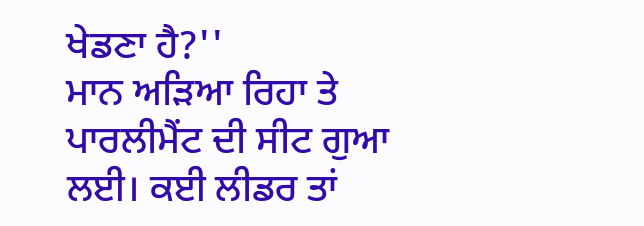ਖੇਡਣਾ ਹੈ?''
ਮਾਨ ਅੜਿਆ ਰਿਹਾ ਤੇ ਪਾਰਲੀਮੈਂਟ ਦੀ ਸੀਟ ਗੁਆ ਲਈ। ਕਈ ਲੀਡਰ ਤਾਂ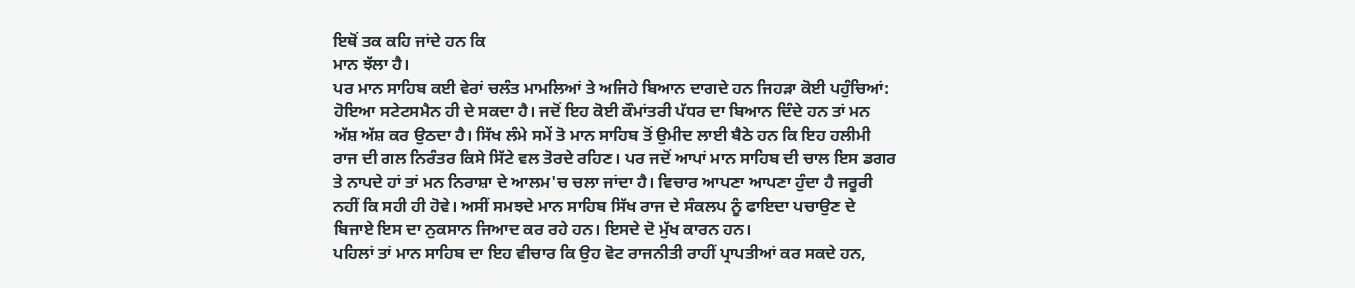ਇਥੋਂ ਤਕ ਕਹਿ ਜਾਂਦੇ ਹਨ ਕਿ
ਮਾਨ ਝੱਲਾ ਹੈ।
ਪਰ ਮਾਨ ਸਾਹਿਬ ਕਈ ਵੇਰਾਂ ਚਲੰਤ ਮਾਮਲਿਆਂ ਤੇ ਅਜਿਹੇ ਬਿਆਨ ਦਾਗਦੇ ਹਨ ਜਿਹੜਾ ਕੋਈ ਪਹੁੰਚਿਆਂ:
ਹੋਇਆ ਸਟੇਟਸਮੈਨ ਹੀ ਦੇ ਸਕਦਾ ਹੈ। ਜਦੋਂ ਇਹ ਕੋਈ ਕੌਮਾਂਤਰੀ ਪੱਧਰ ਦਾ ਬਿਆਨ ਦਿੰਦੇ ਹਨ ਤਾਂ ਮਨ
ਅੱਸ਼ ਅੱਸ਼ ਕਰ ਉਠਦਾ ਹੈ। ਸਿੱਖ ਲੰਮੇ ਸਮੇਂ ਤੋ ਮਾਨ ਸਾਹਿਬ ਤੋਂ ਉਮੀਦ ਲਾਈ ਬੈਠੇ ਹਨ ਕਿ ਇਹ ਹਲੀਮੀ
ਰਾਜ ਦੀ ਗਲ ਨਿਰੰਤਰ ਕਿਸੇ ਸਿੱਟੇ ਵਲ ਤੋਰਦੇ ਰਹਿਣ। ਪਰ ਜਦੋਂ ਆਪਾਂ ਮਾਨ ਸਾਹਿਬ ਦੀ ਚਾਲ ਇਸ ਡਗਰ
ਤੇ ਨਾਪਦੇ ਹਾਂ ਤਾਂ ਮਨ ਨਿਰਾਸ਼ਾ ਦੇ ਆਲਮ'ਚ ਚਲਾ ਜਾਂਦਾ ਹੈ। ਵਿਚਾਰ ਆਪਣਾ ਆਪਣਾ ਹੁੰਦਾ ਹੈ ਜਰੂਰੀ
ਨਹੀਂ ਕਿ ਸਹੀ ਹੀ ਹੋਵੇ। ਅਸੀਂ ਸਮਝਦੇ ਮਾਨ ਸਾਹਿਬ ਸਿੱਖ ਰਾਜ ਦੇ ਸੰਕਲਪ ਨੂੰ ਫਾਇਦਾ ਪਚਾਉਣ ਦੇ
ਬਿਜਾਏ ਇਸ ਦਾ ਨੁਕਸਾਨ ਜਿਆਦ ਕਰ ਰਹੇ ਹਨ। ਇਸਦੇ ਦੋ ਮੁੱਖ ਕਾਰਨ ਹਨ।
ਪਹਿਲਾਂ ਤਾਂ ਮਾਨ ਸਾਹਿਬ ਦਾ ਇਹ ਵੀਚਾਰ ਕਿ ਉਹ ਵੋਟ ਰਾਜਨੀਤੀ ਰਾਹੀਂ ਪ੍ਰਾਪਤੀਆਂ ਕਰ ਸਕਦੇ ਹਨ,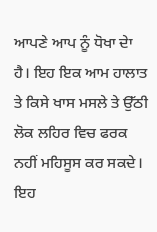ਆਪਣੇ ਆਪ ਨੂੰ ਧੋਖਾ ਦੇਾ ਹੈ। ਇਹ ਇਕ ਆਮ ਹਾਲਾਤ ਤੇ ਕਿਸੇ ਖਾਸ ਮਸਲੇ ਤੇ ਉੱਠੀ ਲੋਕ ਲਹਿਰ ਵਿਚ ਫਰਕ
ਨਹੀਂ ਮਹਿਸੂਸ ਕਰ ਸਕਦੇ। ਇਹ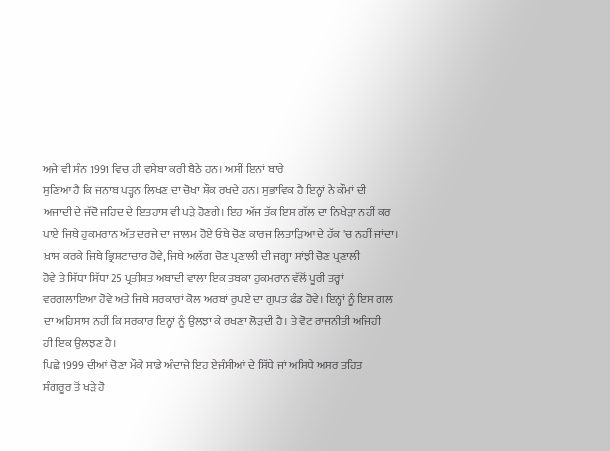ਅਜੇ ਵੀ ਸੰਨ 1991 ਵਿਚ ਹੀ ਵਸੇਬਾ ਕਰੀ ਬੈਠੇ ਹਨ। ਅਸੀਂ ਇਨਾਂ ਬਾਰੇ
ਸੁਣਿਆ ਹੈ ਕਿ ਜਨਾਬ ਪੜ੍ਹਨ ਲਿਖਣ ਦਾ ਚੋਖਾ ਸ਼ੌਕ ਰਖਦੇ ਹਨ। ਸੁਭਾਵਿਕ ਹੈ ਇਨ੍ਹਾਂ ਨੇ ਕੌਮਾਂ ਦੀ
ਅਜਾਦੀ ਦੇ ਜੱਦੋ ਜਹਿਦ ਦੇ ਇਤਹਾਸ ਵੀ ਪੜੇ ਹੋਣਗੇ। ਇਹ ਅੱਜ ਤੱਕ ਇਸ ਗੱਲ ਦਾ ਨਿਖੇੜਾ ਨਹੀਂ ਕਰ
ਪਾਏ ਜਿਥੇ ਹੁਕਮਰਾਨ ਅੱਤ ਦਰਜੇ ਦਾ ਜਾਲਮ ਹੋਏ ਓਥੇ ਚੋਣ ਕਾਰਜ ਲਿਤਾੜਿਆ ਦੇ ਹੱਕ 'ਚ ਨਹੀਂ ਜਾਂਦਾ।
ਖ਼ਾਸ ਕਰਕੇ ਜਿਥੇ ਭ੍ਰਿਸ਼ਟਾਚਾਰ ਹੋਵੇ, ਜਿਥੇ ਅਲੱਗ ਚੋਣ ਪ੍ਰਣਾਲੀ ਦੀ ਜਗ੍ਹਾ ਸਾਂਝੀ ਚੋਣ ਪ੍ਰਣਾਲੀ
ਹੋਵੇ ਤੇ ਸਿੱਧਾ ਸਿੱਧਾ 25 ਪ੍ਰਤੀਸ਼ਤ ਅਬਾਦੀ ਵਾਲਾ ਇਕ ਤਬਕਾ ਹੁਕਮਰਾਨ ਵੱਲੋਂ ਪੂਰੀ ਤਰ੍ਹਾਂ
ਵਰਗਲਾਇਆ ਹੋਵੇ ਅਤੇ ਜਿਥੇ ਸਰਕਾਰਾਂ ਕੋਲ ਅਰਬਾਂ ਰੁਪਏ ਦਾ ਗੁਪਤ ਫੰਡ ਹੋਵੇ। ਇਨ੍ਹਾਂ ਨੂੰ ਇਸ ਗਲ
ਦਾ ਅਹਿਸਾਸ ਨਹੀਂ ਕਿ ਸਰਕਾਰ ਇਨ੍ਹਾਂ ਨੂੰ ਉਲਝਾ ਕੇ ਰਖਣਾ ਲੋੜਦੀ ਹੈ। ਤੇ ਵੋਟ ਰਾਜਨੀਤੀ ਅਜਿਹੀ
ਹੀ ਇਕ ਉਲਝਣ ਹੈ।
ਪਿਛੇ 1999 ਦੀਆਂ ਚੋਣਾ ਮੌਕੇ ਸਾਡੇ ਅੰਦਾਜੇ ਇਹ ਏਜੰਸੀਆਂ ਦੇ ਸਿੱਧੇ ਜਾਂ ਅਸਿਧੇ ਅਸਰ ਤਹਿਤ
ਸੰਗਰੂਰ ਤੋਂ ਖੜੇ ਹੋ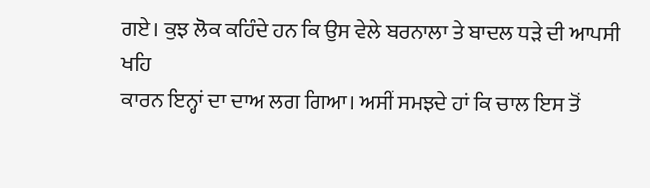ਗਏ। ਕੁਝ ਲੋਕ ਕਹਿੰਦੇ ਹਨ ਕਿ ਉਸ ਵੇਲੇ ਬਰਨਾਲਾ ਤੇ ਬਾਦਲ ਧੜੇ ਦੀ ਆਪਸੀ ਖਹਿ
ਕਾਰਨ ਇਨ੍ਹਾਂ ਦਾ ਦਾਅ ਲਗ ਗਿਆ। ਅਸੀਂ ਸਮਝਦੇ ਹਾਂ ਕਿ ਚਾਲ ਇਸ ਤੋਂ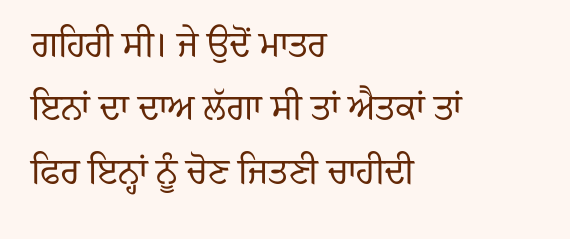ਗਹਿਰੀ ਸੀ। ਜੇ ਉਦੋਂ ਮਾਤਰ
ਇਨਾਂ ਦਾ ਦਾਅ ਲੱਗਾ ਸੀ ਤਾਂ ਐਤਕਾਂ ਤਾਂ ਫਿਰ ਇਨ੍ਹਾਂ ਨੂੰ ਚੋਣ ਜਿਤਣੀ ਚਾਹੀਦੀ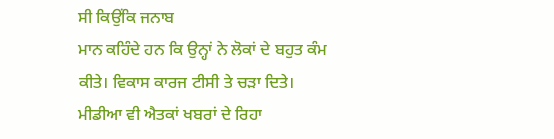ਸੀ ਕਿਉਂਕਿ ਜਨਾਬ
ਮਾਨ ਕਹਿੰਦੇ ਹਨ ਕਿ ਉਨ੍ਹਾਂ ਨੇ ਲੋਕਾਂ ਦੇ ਬਹੁਤ ਕੰਮ ਕੀਤੇ। ਵਿਕਾਸ ਕਾਰਜ ਟੀਸੀ ਤੇ ਚੜਾ ਦਿਤੇ।
ਮੀਡੀਆ ਵੀ ਐਤਕਾਂ ਖਬਰਾਂ ਦੇ ਰਿਹਾ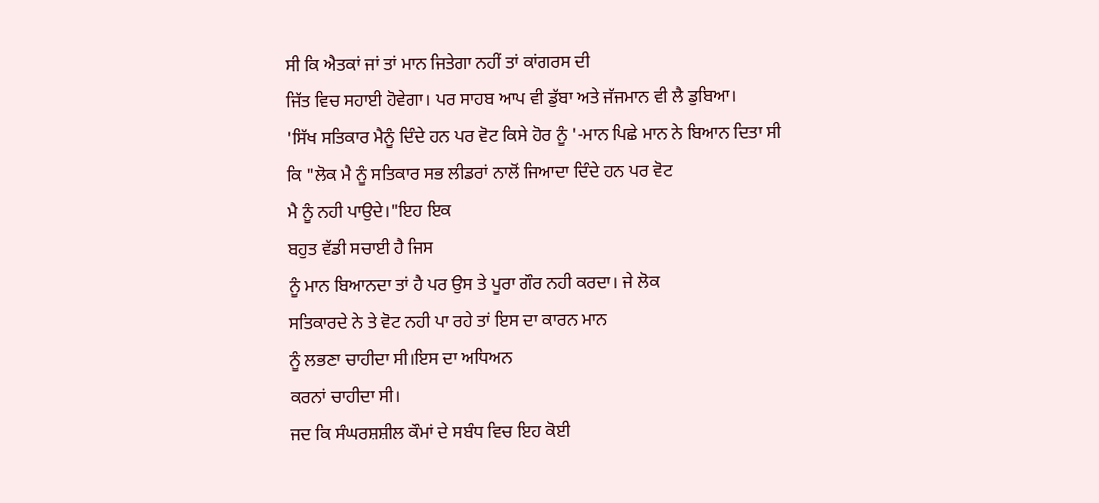ਸੀ ਕਿ ਐਤਕਾਂ ਜਾਂ ਤਾਂ ਮਾਨ ਜਿਤੇਗਾ ਨਹੀਂ ਤਾਂ ਕਾਂਗਰਸ ਦੀ
ਜਿੱਤ ਵਿਚ ਸਹਾਈ ਹੋਵੇਗਾ। ਪਰ ਸਾਹਬ ਆਪ ਵੀ ਡੁੱਬਾ ਅਤੇ ਜੱਜਮਾਨ ਵੀ ਲੈ ਡੁਬਿਆ।
'ਸਿੱਖ ਸਤਿਕਾਰ ਮੈਨੂੰ ਦਿੰਦੇ ਹਨ ਪਰ ਵੋਟ ਕਿਸੇ ਹੋਰ ਨੂੰ '-ਮਾਨ ਪਿਛੇ ਮਾਨ ਨੇ ਬਿਆਨ ਦਿਤਾ ਸੀ
ਕਿ "ਲੋਕ ਮੈ ਨੂੰ ਸਤਿਕਾਰ ਸਭ ਲੀਡਰਾਂ ਨਾਲੋਂ ਜਿਆਦਾ ਦਿੰਦੇ ਹਨ ਪਰ ਵੋਟ
ਮੈ ਨੂੰ ਨਹੀ ਪਾਉਦੇ।"ਇਹ ਇਕ
ਬਹੁਤ ਵੱਡੀ ਸਚਾਈ ਹੈ ਜਿਸ
ਨੂੰ ਮਾਨ ਬਿਆਨਦਾ ਤਾਂ ਹੈ ਪਰ ਉਸ ਤੇ ਪੂਰਾ ਗੌਰ ਨਹੀ ਕਰਦਾ। ਜੇ ਲੋਕ
ਸਤਿਕਾਰਦੇ ਨੇ ਤੇ ਵੋਟ ਨਹੀ ਪਾ ਰਹੇ ਤਾਂ ਇਸ ਦਾ ਕਾਰਨ ਮਾਨ
ਨੂੰ ਲਭਣਾ ਚਾਹੀਦਾ ਸੀ।ਇਸ ਦਾ ਅਧਿਅਨ
ਕਰਨਾਂ ਚਾਹੀਦਾ ਸੀ।
ਜਦ ਕਿ ਸੰਘਰਸ਼ਸ਼ੀਲ ਕੌਮਾਂ ਦੇ ਸਬੰਧ ਵਿਚ ਇਹ ਕੋਈ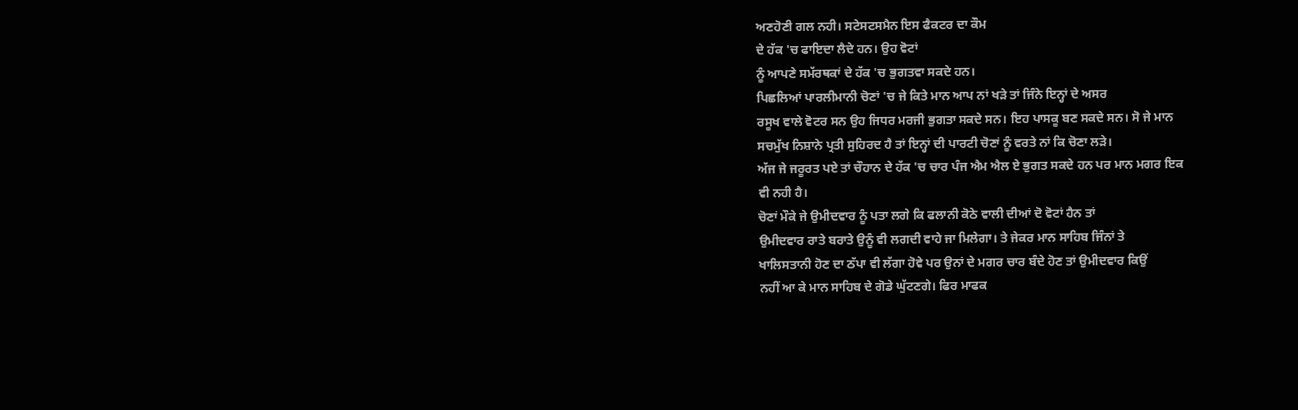ਅਣਹੋਣੀ ਗਲ ਨਹੀ। ਸਟੇਸਟਸਮੈਨ ਇਸ ਫੈਕਟਰ ਦਾ ਕੌਮ
ਦੇ ਹੱਕ 'ਚ ਫਾਇਦਾ ਲੈਦੇ ਹਨ। ਉਹ ਵੋਟਾਂ
ਨੂੰ ਆਪਣੇ ਸਮੱਰਥਕਾਂ ਦੇ ਹੱਕ 'ਚ ਭੁਗਤਵਾ ਸਕਦੇ ਹਨ।
ਪਿਛਲਿਆਂ ਪਾਰਲੀਮਾਨੀ ਚੋਣਾਂ 'ਚ ਜੇ ਕਿਤੇ ਮਾਨ ਆਪ ਨਾਂ ਖੜੇ ਤਾਂ ਜਿੰਨੇ ਇਨ੍ਹਾਂ ਦੇ ਅਸਰ
ਰਸੂਖ ਵਾਲੇ ਵੋਟਰ ਸਨ ਉਹ ਜਿਧਰ ਮਰਜੀ ਭੁਗਤਾ ਸਕਦੇ ਸਨ। ਇਹ ਪਾਸਕੂ ਬਣ ਸਕਦੇ ਸਨ। ਸੋ ਜੇ ਮਾਨ
ਸਚਮੁੱਖ ਨਿਸ਼ਾਨੇ ਪ੍ਰਤੀ ਸੁਹਿਰਦ ਹੈ ਤਾਂ ਇਨ੍ਹਾਂ ਦੀ ਪਾਰਟੀ ਚੋਣਾਂ ਨੂੰ ਵਰਤੇ ਨਾਂ ਕਿ ਚੋਣਾ ਲੜੇ।
ਅੱਜ ਜੇ ਜਰੂਰਤ ਪਏ ਤਾਂ ਚੌਹਾਨ ਦੇ ਹੱਕ 'ਚ ਚਾਰ ਪੰਜ ਐਮ ਐਲ ਏ ਭੁਗਤ ਸਕਦੇ ਹਨ ਪਰ ਮਾਨ ਮਗਰ ਇਕ
ਵੀ ਨਹੀ ਹੈ।
ਚੋਣਾਂ ਮੌਕੇ ਜੇ ਉਮੀਦਵਾਰ ਨੂੰ ਪਤਾ ਲਗੇ ਕਿ ਫਲਾਨੀ ਕੋਠੇ ਵਾਲੀ ਦੀਆਂ ਦੋ ਵੋਟਾਂ ਹੈਨ ਤਾਂ
ਉਮੀਦਵਾਰ ਰਾਤੇ ਬਰਾਤੇ ਉਨੂੰ ਵੀ ਲਗਦੀ ਵਾਹੇ ਜਾ ਮਿਲੇਗਾ। ਤੇ ਜੇਕਰ ਮਾਨ ਸਾਹਿਬ ਜਿੰਨਾਂ ਤੇ
ਖਾਲਿਸਤਾਨੀ ਹੋਣ ਦਾ ਠੱਪਾ ਵੀ ਲੱਗਾ ਹੋਵੇ ਪਰ ਉਨਾਂ ਦੇ ਮਗਰ ਚਾਰ ਬੰਦੇ ਹੋਣ ਤਾਂ ਉਮੀਦਵਾਰ ਕਿਉਂ
ਨਹੀਂ ਆ ਕੇ ਮਾਨ ਸਾਹਿਬ ਦੇ ਗੋਡੇ ਘੁੱਟਣਗੇ। ਫਿਰ ਮਾਫਕ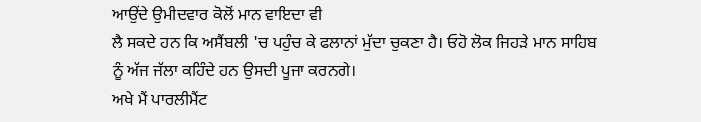ਆਉਂਦੇ ਉਮੀਦਵਾਰ ਕੋਲੋਂ ਮਾਨ ਵਾਇਦਾ ਵੀ
ਲੈ ਸਕਦੇ ਹਨ ਕਿ ਅਸੈਂਬਲੀ 'ਚ ਪਹੁੰਚ ਕੇ ਫਲਾਨਾਂ ਮੁੱਦਾ ਚੁਕਣਾ ਹੈ। ਓਹੋ ਲੋਕ ਜਿਹੜੇ ਮਾਨ ਸਾਹਿਬ
ਨੂੰ ਅੱਜ ਜੱਲਾ ਕਹਿੰਦੇ ਹਨ ਉਸਦੀ ਪੂਜਾ ਕਰਨਗੇ।
ਅਖੇ ਮੈਂ ਪਾਰਲੀਮੈਂਟ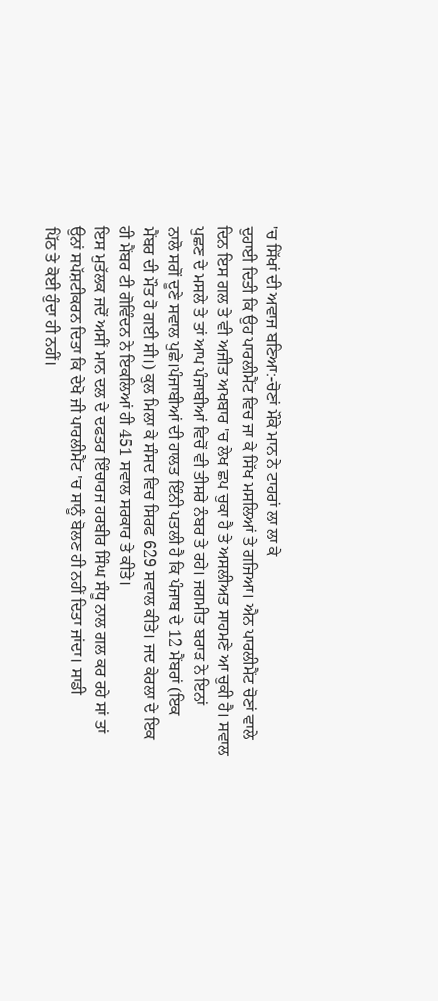'ਚ ਸਿੱਖਾਂ ਦੀ ਅਵਾਜ ਬਣਿਆ:-ਚੋਣਾਂ ਮੌਕੇ ਮਾਨ ਨੇ ਟਾਹਰਾਂ ਲਾ ਲਾ ਕੇ
ਦੁਹਾਈ ਦਿਤੀ ਕਿ ਉਹ ਪਾਰਲੀਮੈਂਟ ਵਿਚ ਜਾ ਕੇ ਸਿੱਖ ਮਸਲਿਆਂ ਤੇ ਗਜਿਆ। ਐਨ ਪਾਰਲੀਮੈਂਟ ਚੋਣਾਂ ਵਾਲੇ
ਦਿਨ ਇਸ ਗਲ ਤੇ ਵੀ ਅਜੀਤ ਅਖਬਾਰ 'ਚ ਲੇਖ ਛਪ ਚੁਕਾ ਹੈ ਤੇ ਅਸਲੀਅਤ ਸਾਹਮਣੇ ਆ ਚੁਕੀ ਹੈ। ਸਵਾਲ
ਪੁਛਣ ਦੇ ਮਸਲੇ ਤੇ ਤਾਂ ਆਪ ਪੰਜਾਬੀਆਂ ਵਿਚੋਂ ਵੀ ਤੀਸਰੇ ਨੰਬਰ ਤੇ ਰਹੇ। ਜਗਮੀਤ ਬਰਾੜ ਨੇ ਇਨਾਂ
ਨਾਲੋ ਸਗੋਂ ਦੂਣੇ ਸਵਾਲ ਪੁਛੇ।ਪੰਜਾਬੀਆਂ ਦੀ ਹਾਲਤ ਇੰਨੀ ਪਤਲੀ ਹੈ ਕਿ ਪੰਜਾਬ ਦੇ 12 ਮੈਂਬਰਾਂ (ਇਕ
ਮੈਂਬਰ ਦੀ ਮੌਤ ਹੋ ਗਈ ਸੀ।) ਕੁਲ ਮਿਲਾ ਕੇ ਸੰਸਦ ਵਿਚ ਸਿਰਫ 629 ਸਵਾਲ ਕੀਤੇ। ਜਦ ਕੇਰਲਾ ਦੇ ਇਕ
ਹੀ ਮੈਂਬਰ ਟੀ ਗੋਵਿੰਦਨ ਨੇ ਇਕਲਿਆਂ ਹੀ 451 ਸਵਾਲ ਸਰਕਾਰ ਤੇ ਕੀਤੇ।
ਇਸ ਮੁਤੱਲਕ ਜਦੋਂ ਅਸੀਂ ਮਾਨ ਦਲ ਦੇ ਦਫਤਰ ਇੰਚਾਰਜ ਹਰਬੀਰ ਸਿੰਘ ਸੰਧੂ ਨਾਲ ਗਲ ਕਰ ਰਹੇ ਸਾਂ ਤਾਂ
ਉਨਾਂ ਸਪੱਸ਼ਟੀਕਰਨ ਦਿਤਾ ਕਿ ਦੇਖੋ ਜੀ ਪਾਰਲੀਮੈਂਟ 'ਚ ਸਾਨੂੰ ਬੋਲਣ ਹੀ ਨਹੀਂ ਦਿਤਾ ਜਾਂਦਾ। ਸਾਡੀ
ਪਿੱਠ ਤੇ ਕੋਈ ਹੁੰਦਾ ਹੀ ਨਹੀਂ।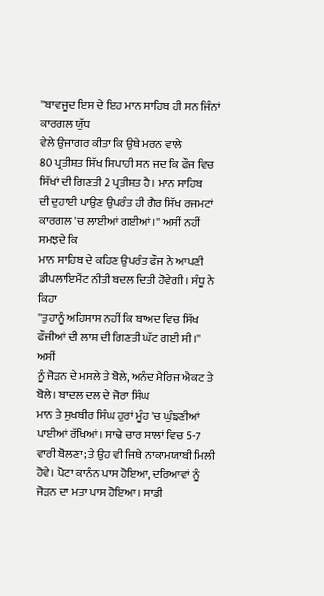''ਬਾਵਜੂਦ ਇਸ ਦੇ ਇਹ ਮਾਨ ਸਾਹਿਬ ਹੀ ਸਨ ਜਿੰਨਾਂ ਕਾਰਗਲ ਯੁੱਧ
ਵੇਲੇ ਉਜਾਗਰ ਕੀਤਾ ਕਿ ਉਥੇ ਮਰਨ ਵਾਲੇ
80 ਪ੍ਰਤੀਸ਼ਤ ਸਿੱਖ ਸਿਪਾਹੀ ਸਨ ਜਦ ਕਿ ਫੌਜ ਵਿਚ ਸਿੱਖਾਂ ਦੀ ਗਿਣਤੀ 2 ਪ੍ਰਤੀਸ਼ਤ ਹੈ। ਮਾਨ ਸਾਹਿਬ
ਦੀ ਦੁਹਾਈ ਪਾਉਣ ਉਪਰੰਤ ਹੀ ਗੈਰ ਸਿੱਖ ਰਜਮਟਾਂ ਕਾਰਗਲ 'ਚ ਲਾਈਆਂ ਗਈਆਂ।'' ਅਸੀਂ ਨਹੀਂ ਸਮਝਦੇ ਕਿ
ਮਾਨ ਸਾਹਿਬ ਦੇ ਕਹਿਣ ਉਪਰੰਤ ਫੌਜ ਨੇ ਆਪਣੀ ਡੀਪਲਾਇਮੈਂਟ ਨੀਤੀ ਬਦਲ ਦਿਤੀ ਹੋਵੇਗੀ। ਸੰਧੂ ਨੇ ਕਿਹਾ
''ਤੁਹਾਨੂੰ ਅਹਿਸਾਸ ਨਹੀਂ ਕਿ ਬਾਅਦ ਵਿਚ ਸਿੱਖ ਫੌਜੀਆਂ ਦੀ ਲਾਸ਼ ਦੀ ਗਿਣਤੀ ਘੱਟ ਗਈ ਸੀ।'' ਅਸੀਂ
ਨੂੰ ਜੋੜਨ ਦੇ ਮਸਲੇ ਤੇ ਬੋਲੇ, ਅਨੰਦ ਮੈਰਿਜ ਐਕਟ ਤੇ ਬੋਲੇ। ਬਾਦਲ ਦਲ ਦੇ ਜੋਰਾ ਸਿੰਘ
ਮਾਨ ਤੇ ਸੁਖਬੀਰ ਸਿੰਘ ਹੁਰਾਂ ਮੂੰਹ 'ਚ ਘੁੰਙਣੀਆਂ ਪਾਈਆਂ ਰੱਖਿਆਂ। ਸਾਢੇ ਚਾਰ ਸਾਲਾਂ ਵਿਚ 5-7
ਵਾਰੀ ਬੋਲਣਾ; ਤੇ ਉਹ ਵੀ ਜਿਥੇ ਨਾਕਾਮਯਾਬੀ ਮਿਲੀ ਹੋਵੇ। ਪੋਟਾ ਕਾਨੰਨ ਪਾਸ ਹੋਇਆ, ਦਰਿਆਵਾਂ ਨੂੰ
ਜੋੜਨ ਦਾ ਮਤਾ ਪਾਸ ਹੋਇਆ। ਸਾਡੀ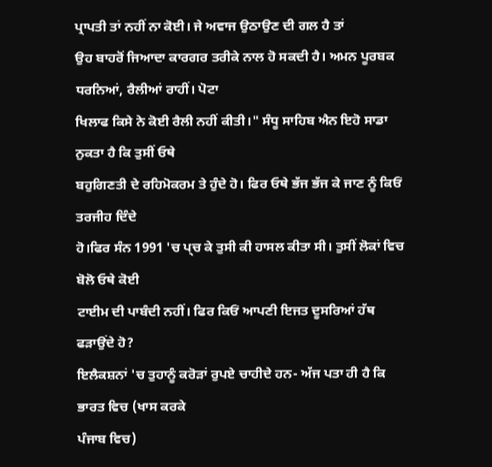ਪ੍ਰਾਪਤੀ ਤਾਂ ਨਹੀਂ ਨਾ ਕੋਈ। ਜੇ ਅਵਾਜ ਉਠਾਉਣ ਦੀ ਗਲ ਹੈ ਤਾਂ
ਉਹ ਬਾਹਰੋਂ ਜਿਆਦਾ ਕਾਰਗਰ ਤਰੀਕੇ ਨਾਲ ਹੋ ਸਕਦੀ ਹੈ। ਅਮਨ ਪੂਰਬਕ ਧਰਨਿਆਂ, ਰੈਲੀਆਂ ਰਾਹੀਂ। ਪੋਟਾ
ਖਿਲਾਫ ਕਿਸੇ ਨੇ ਕੋਈ ਰੈਲੀ ਨਹੀਂ ਕੀਤੀ।" ਸੰਧੂ ਸਾਹਿਬ ਐਨ ਇਹੋ ਸਾਡਾ ਨੁਕਤਾ ਹੈ ਕਿ ਤੁਸੀਂ ਓਥੇ
ਬਹੁਗਿਣਤੀ ਦੇ ਰਹਿਮੋਕਰਮ ਤੇ ਹੁੰਦੇ ਹੋ। ਫਿਰ ਓਥੇ ਭੱਜ ਭੱਜ ਕੇ ਜਾਣ ਨੂੰ ਕਿਓਂ ਤਰਜੀਹ ਦਿੰਦੇ
ਹੋ।ਫਿਰ ਸੰਨ 1991 'ਚ ਪ੍ਚ ਕੇ ਤੁਸੀ ਕੀ ਹਾਸਲ ਕੀਤਾ ਸੀ। ਤੁਸੀਂ ਲੋਕਾਂ ਵਿਚ ਬੋਲੋ ਓਥੇ ਕੋਈ
ਟਾਈਮ ਦੀ ਪਾਬੰਦੀ ਨਹੀਂ। ਫਿਰ ਕਿਓਂ ਆਪਣੀ ਇਜਤ ਦੂਸਰਿਆਂ ਹੱਥ ਫੜਾਉਂਦੇ ਹੋ?
ਇਲੈਕਸ਼ਨਾਂ 'ਚ ਤੁਹਾਨੂੰ ਕਰੋੜਾਂ ਰੁਪਏ ਚਾਹੀਦੇ ਹਨ- ਅੱਜ ਪਤਾ ਹੀ ਹੈ ਕਿ ਭਾਰਤ ਵਿਚ (ਖਾਸ ਕਰਕੇ
ਪੰਜਾਬ ਵਿਚ)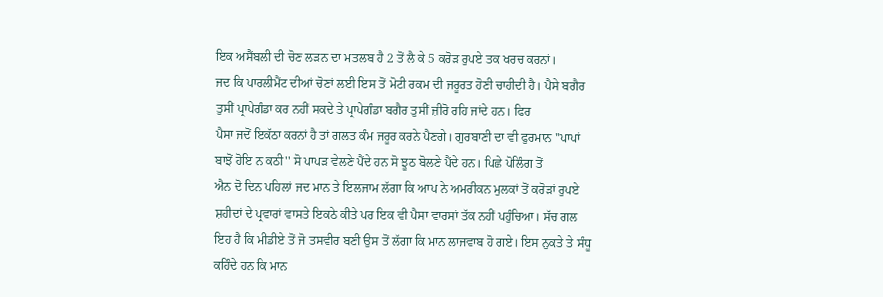ਇਕ ਅਸੈਂਬਲੀ ਦੀ ਚੋਣ ਲੜਨ ਦਾ ਮਤਲਬ ਹੈ 2 ਤੋਂ ਲੈ ਕੇ 5 ਕਰੋੜ ਰੁਪਏ ਤਕ ਖਰਚ ਕਰਨਾਂ।
ਜਦ ਕਿ ਪਾਰਲੀਮੈਂਟ ਦੀਆਂ ਚੋਣਾਂ ਲਈ ਇਸ ਤੋਂ ਮੋਟੀ ਰਕਮ ਦੀ ਜਰੂਰਤ ਹੋਣੀ ਚਾਹੀਦੀ ਹੈ। ਪੈਸੇ ਬਗੈਰ
ਤੁਸੀਂ ਪ੍ਰਾਪੇਗੰਡਾ ਕਰ ਨਹੀਂ ਸਕਦੇ ਤੇ ਪ੍ਰਾਪੇਗੰਡਾ ਬਗੈਰ ਤੁਸੀਂ ਜ਼ੀਰੋ ਰਹਿ ਜਾਂਦੇ ਹਨ। ਫਿਰ
ਪੈਸਾ ਜਦੋਂ ਇਕੱਠਾ ਕਰਨਾਂ ਹੈ ਤਾਂ ਗਲਤ ਕੰਮ ਜਰੂਰ ਕਰਨੇ ਪੈਣਗੇ। ਗੁਰਬਾਣੀ ਦਾ ਵੀ ਫੁਰਮਾਨ ''ਪਾਪਾਂ
ਬਾਝੋਂ ਹੋਇ ਨ ਕਠੀ'' ਸੋ ਪਾਪੜ ਵੇਲਣੇ ਪੈਂਦੇ ਹਨ ਸੋ ਝੂਠ ਬੋਲਣੇ ਪੈਂਦੇ ਹਨ। ਪਿਛੇ ਪੋਲਿੰਗ ਤੋਂ
ਐਨ ਦੋ ਦਿਨ ਪਹਿਲਾਂ ਜਦ ਮਾਨ ਤੇ ਇਲਜਾਮ ਲੱਗਾ ਕਿ ਆਪ ਨੇ ਅਮਰੀਕਨ ਮੁਲਕਾਂ ਤੋਂ ਕਰੋੜਾਂ ਰੁਪਏ
ਸ਼ਹੀਦਾਂ ਦੇ ਪ੍ਰਵਾਰਾਂ ਵਾਸਤੇ ਇਕਠੇ ਕੀਤੇ ਪਰ ਇਕ ਵੀ ਪੈਸਾ ਵਾਰਸਾਂ ਤੱਕ ਨਹੀਂ ਪਹੁੰਚਿਆ। ਸੱਚ ਗਲ
ਇਹ ਹੈ ਕਿ ਮੀਡੀਏ ਤੋਂ ਜੋ ਤਸਵੀਰ ਬਣੀ ਉਸ ਤੋਂ ਲੱਗਾ ਕਿ ਮਾਨ ਲਾਜਵਾਬ ਹੋ ਗਏ। ਇਸ ਨੁਕਤੇ ਤੇ ਸੰਧੂ
ਕਹਿੰਦੇ ਹਨ ਕਿ ਮਾਨ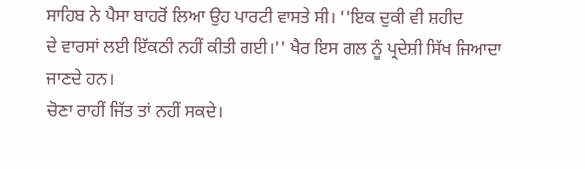ਸਾਹਿਬ ਨੇ ਪੈਸਾ ਬਾਹਰੋਂ ਲਿਆ ਉਹ ਪਾਰਟੀ ਵਾਸਤੇ ਸੀ। ''ਇਕ ਦੁਕੀ ਵੀ ਸ਼ਹੀਦ
ਦੇ ਵਾਰਸਾਂ ਲਈ ਇੱਕਠੀ ਨਹੀਂ ਕੀਤੀ ਗਈ।'' ਖੈਰ ਇਸ ਗਲ ਨੂੰ ਪ੍ਰਦੇਸ਼ੀ ਸਿੱਖ ਜਿਆਦਾ ਜਾਣਦੇ ਹਨ।
ਚੋਣਾ ਰਾਹੀਂ ਜਿੱਤ ਤਾਂ ਨਹੀਂ ਸਕਦੇ।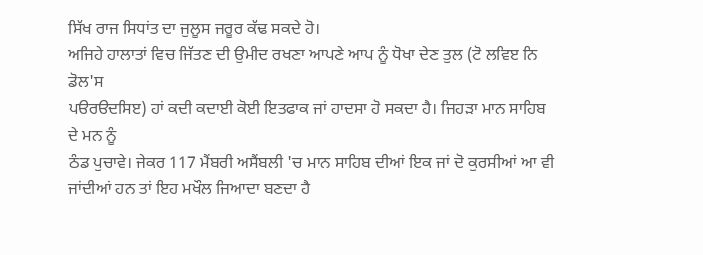ਸਿੱਖ ਰਾਜ ਸਿਧਾਂਤ ਦਾ ਜੁਲੂਸ ਜਰੂਰ ਕੱਢ ਸਕਦੇ ਹੋ।
ਅਜਿਹੇ ਹਾਲਾਤਾਂ ਵਿਚ ਜਿੱਤਣ ਦੀ ਉਮੀਦ ਰਖਣਾ ਆਪਣੇ ਆਪ ਨੂੰ ਧੋਖਾ ਦੇਣ ਤੁਲ (ਟੋ ਲਵਿੲ ਨਿ ਡੋਲ'ਸ
ਪੳਰੳਦਸਿੲ) ਹਾਂ ਕਦੀ ਕਦਾਈ ਕੋਈ ਇਤਫਾਕ ਜਾਂ ਹਾਦਸਾ ਹੋ ਸਕਦਾ ਹੈ। ਜਿਹੜਾ ਮਾਨ ਸਾਹਿਬ ਦੇ ਮਨ ਨੂੰ
ਠੰਡ ਪੁਚਾਵੇ। ਜੇਕਰ 117 ਮੈਂਬਰੀ ਅਸੈਂਬਲੀ 'ਚ ਮਾਨ ਸਾਹਿਬ ਦੀਆਂ ਇਕ ਜਾਂ ਦੋ ਕੁਰਸੀਆਂ ਆ ਵੀ
ਜਾਂਦੀਆਂ ਹਨ ਤਾਂ ਇਹ ਮਖੌਲ ਜਿਆਦਾ ਬਣਦਾ ਹੈ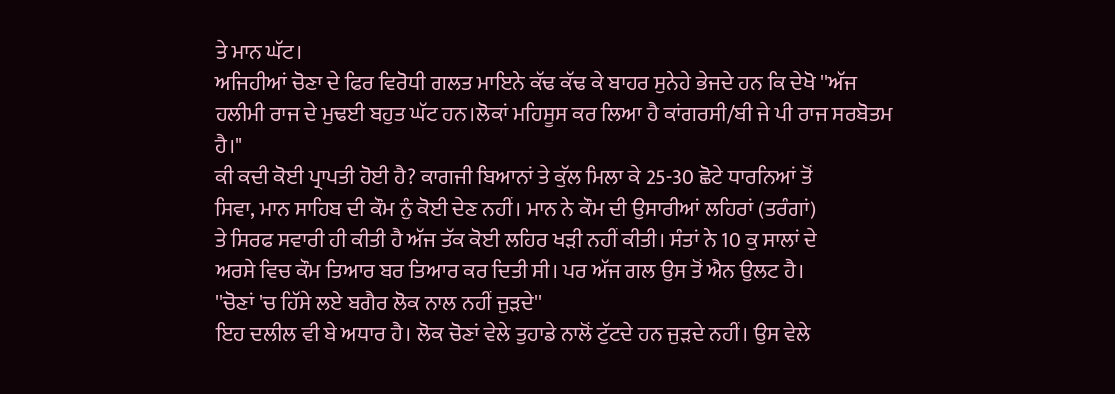ਤੇ ਮਾਨ ਘੱਟ।
ਅਜਿਹੀਆਂ ਚੋਣਾ ਦੇ ਫਿਰ ਵਿਰੋਧੀ ਗਲਤ ਮਾਇਨੇ ਕੱਢ ਕੱਢ ਕੇ ਬਾਹਰ ਸੁਨੇਹੇ ਭੇਜਦੇ ਹਨ ਕਿ ਦੇਖੋ ''ਅੱਜ
ਹਲੀਮੀ ਰਾਜ ਦੇ ਮੁਢਈ ਬਹੁਤ ਘੱਟ ਹਨ।ਲੋਕਾਂ ਮਹਿਸੂਸ ਕਰ ਲਿਆ ਹੈ ਕਾਂਗਰਸੀ/ਬੀ ਜੇ ਪੀ ਰਾਜ ਸਰਬੋਤਮ
ਹੈ।"
ਕੀ ਕਦੀ ਕੋਈ ਪ੍ਰਾਪਤੀ ਹੋਈ ਹੈ? ਕਾਗਜੀ ਬਿਆਨਾਂ ਤੇ ਕੁੱਲ ਮਿਲਾ ਕੇ 25-30 ਛੋਟੇ ਧਾਰਨਿਆਂ ਤੋਂ
ਸਿਵਾ, ਮਾਨ ਸਾਹਿਬ ਦੀ ਕੌਮ ਨੁੰ ਕੋਈ ਦੇਣ ਨਹੀਂ। ਮਾਨ ਨੇ ਕੌਮ ਦੀ ਉਸਾਰੀਆਂ ਲਹਿਰਾਂ (ਤਰੰਗਾਂ)
ਤੇ ਸਿਰਫ ਸਵਾਰੀ ਹੀ ਕੀਤੀ ਹੈ ਅੱਜ ਤੱਕ ਕੋਈ ਲਹਿਰ ਖੜੀ ਨਹੀਂ ਕੀਤੀ। ਸੰਤਾਂ ਨੇ 10 ਕੁ ਸਾਲਾਂ ਦੇ
ਅਰਸੇ ਵਿਚ ਕੌਮ ਤਿਆਰ ਬਰ ਤਿਆਰ ਕਰ ਦਿਤੀ ਸੀ। ਪਰ ਅੱਜ ਗਲ ਉਸ ਤੋਂ ਐਨ ਉਲਟ ਹੈ।
''ਚੋਣਾਂ 'ਚ ਹਿੱਸੇ ਲਏ ਬਗੈਰ ਲੋਕ ਨਾਲ ਨਹੀਂ ਜੁੜਦੇ''
ਇਹ ਦਲੀਲ ਵੀ ਬੇ ਅਧਾਰ ਹੈ। ਲੋਕ ਚੋਣਾਂ ਵੇਲੇ ਤੁਹਾਡੇ ਨਾਲੋਂ ਟੁੱਟਦੇ ਹਨ ਜੁੜਦੇ ਨਹੀਂ। ਉਸ ਵੇਲੇ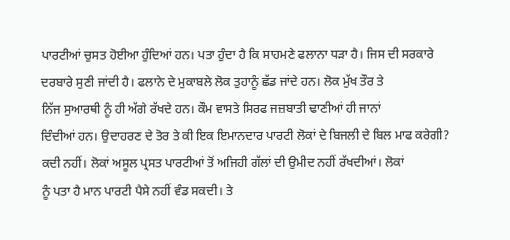ਪਾਰਟੀਆਂ ਚੁਸਤ ਹੋਈਆ ਹੁੰਦਿਆਂ ਹਨ। ਪਤਾ ਹੁੰਦਾ ਹੈ ਕਿ ਸਾਹਮਣੇ ਫਲਾਨਾ ਧੜਾ ਹੈ। ਜਿਸ ਦੀ ਸਰਕਾਰੇ
ਦਰਬਾਰੇ ਸੁਣੀ ਜਾਂਦੀ ਹੈ। ਫਲਾਨੇ ਦੇ ਮੁਕਾਬਲੇ ਲੋਕ ਤੁਹਾਨੂੰ ਛੱਡ ਜਾਂਦੇ ਹਨ। ਲੋਕ ਮੁੱਖ ਤੌਰ ਤੇ
ਨਿੱਜ ਸੁਆਰਥੀ ਨੂੰ ਹੀ ਅੱਗੇ ਰੱਖਦੇ ਹਨ। ਕੌਮ ਵਾਸਤੇ ਸਿਰਫ ਜਜ਼ਬਾਤੀ ਢਾਣੀਆਂ ਹੀ ਜਾਨਾਂ
ਦਿੰਦੀਆਂ ਹਨ। ਉਦਾਹਰਣ ਦੇ ਤੋਰ ਤੇ ਕੀ ਇਕ ਇਮਾਨਦਾਰ ਪਾਰਟੀ ਲੋਕਾਂ ਦੇ ਬਿਜਲੀ ਦੇ ਬਿਲ ਮਾਫ ਕਰੇਗੀ?
ਕਦੀ ਨਹੀਂ। ਲੋਕਾਂ ਅਸੂਲ ਪ੍ਰਸਤ ਪਾਰਟੀਆਂ ਤੋਂ ਅਜਿਹੀ ਗੱਲਾਂ ਦੀ ਉਮੀਦ ਨਹੀਂ ਰੱਖਦੀਆਂ। ਲੋਕਾਂ
ਨੂੰ ਪਤਾ ਹੈ ਮਾਨ ਪਾਰਟੀ ਪੈਸੇ ਨਹੀਂ ਵੰਡ ਸਕਦੀ। ਤੇ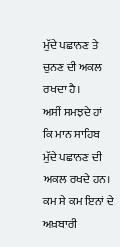ਮੁੱਦੇ ਪਛਾਨਣ ਤੇ ਚੁਨਣ ਦੀ ਅਕਲ ਰਖਦਾ ਹੈ।
ਅਸੀਂ ਸਮਝਦੇ ਹਾਂ ਕਿ ਮਾਨ ਸਾਹਿਬ ਮੁੱਦੇ ਪਛਾਨਣ ਦੀ ਅਕਲ ਰਖਦੇ ਹਨ। ਕਮ ਸੇ ਕਮ ਇਨਾਂ ਦੇ ਅਖ਼ਬਾਰੀ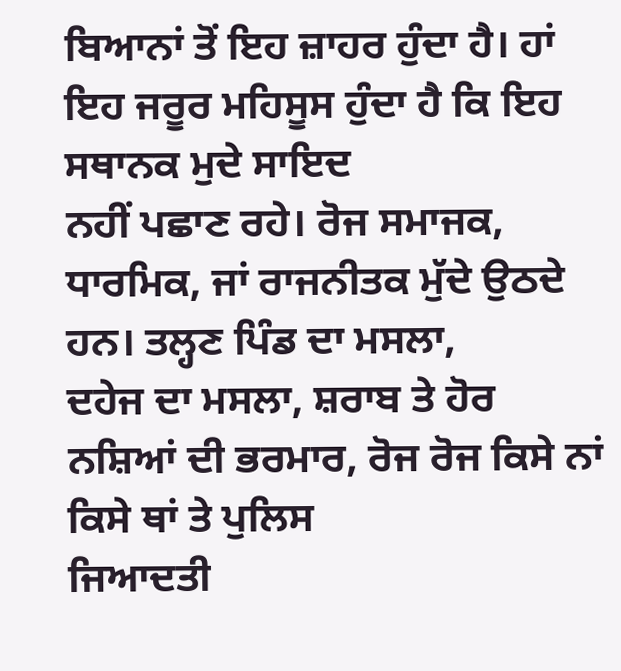ਬਿਆਨਾਂ ਤੋਂ ਇਹ ਜ਼ਾਹਰ ਹੁੰਦਾ ਹੈ। ਹਾਂ ਇਹ ਜਰੂਰ ਮਹਿਸੂਸ ਹੁੰਦਾ ਹੈ ਕਿ ਇਹ ਸਥਾਨਕ ਮੁਦੇ ਸਾਇਦ
ਨਹੀਂ ਪਛਾਣ ਰਹੇ। ਰੋਜ ਸਮਾਜਕ, ਧਾਰਮਿਕ, ਜਾਂ ਰਾਜਨੀਤਕ ਮੁੱਦੇ ਉਠਦੇ ਹਨ। ਤਲ੍ਹਣ ਪਿੰਡ ਦਾ ਮਸਲਾ,
ਦਹੇਜ ਦਾ ਮਸਲਾ, ਸ਼ਰਾਬ ਤੇ ਹੋਰ ਨਸ਼ਿਆਂ ਦੀ ਭਰਮਾਰ, ਰੋਜ ਰੋਜ ਕਿਸੇ ਨਾਂ ਕਿਸੇ ਥਾਂ ਤੇ ਪੁਲਿਸ
ਜਿਆਦਤੀ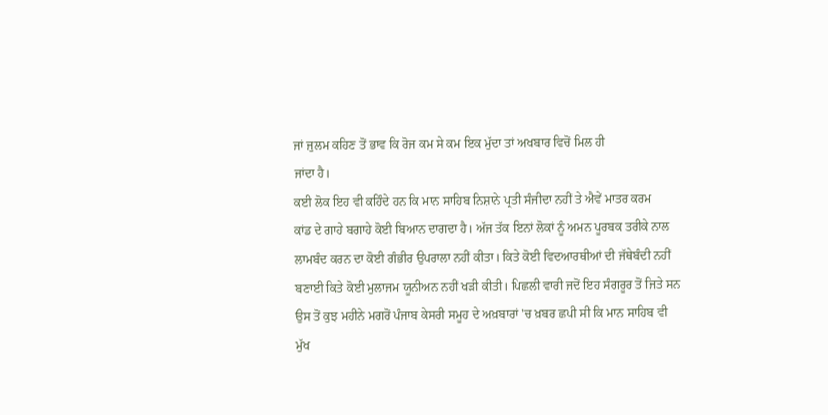ਜਾਂ ਜੁਲਮ ਕਹਿਣ ਤੋਂ ਭਾਵ ਕਿ ਰੋਜ ਕਮ ਸੇ ਕਮ ਇਕ ਮੁੱਦਾ ਤਾਂ ਅਖਬਾਰ ਵਿਚੋਂ ਮਿਲ ਹੀ
ਜਾਂਦਾ ਹੈ।
ਕਈ ਲੋਕ ਇਹ ਵੀ ਕਹਿੰਦੇ ਹਨ ਕਿ ਮਾਨ ਸਾਹਿਬ ਨਿਸ਼ਾਨੇ ਪ੍ਰਤੀ ਸੰਜੀਦਾ ਨਹੀਂ ਤੇ ਐਵੇਂ ਮਾਤਰ ਕਰਮ
ਕਾਂਡ ਦੇ ਗਾਹੇ ਬਗਾਹੇ ਕੋਈ ਬਿਆਨ ਦਾਗਦਾ ਹੈ। ਅੱਜ ਤੱਕ ਇਨਾਂ ਲੋਕਾਂ ਨੂੰ ਅਮਨ ਪੂਰਬਕ ਤਰੀਕੇ ਨਾਲ
ਲਾਮਬੰਦ ਕਰਨ ਦਾ ਕੋਈ ਗੰਭੀਰ ਉਪਰਾਲਾ ਨਹੀਂ ਕੀਤਾ। ਕਿਤੇ ਕੋਈ ਵਿਦਆਰਥੀਆਂ ਦੀ ਜੱਥੇਬੰਦੀ ਨਹੀਂ
ਬਣਾਈ ਕਿਤੇ ਕੋਈ ਮੁਲਾਜਮ ਯੂਨੀਅਨ ਨਹੀਂ ਖੜੀ ਕੀਤੀ। ਪਿਛਲੀ ਵਾਰੀ ਜਦੋਂ ਇਹ ਸੰਗਰੂਰ ਤੋਂ ਜਿਤੇ ਸਨ
ਉਸ ਤੋਂ ਕੁਝ ਮਹੀਨੇ ਮਗਰੋਂ ਪੰਜਾਬ ਕੇਸਰੀ ਸਮੂਹ ਦੇ ਅਖ਼ਬਾਰਾਂ 'ਚ ਖ਼ਬਰ ਛਪੀ ਸੀ ਕਿ ਮਾਨ ਸਾਹਿਬ ਵੀ
ਮੁੱਖ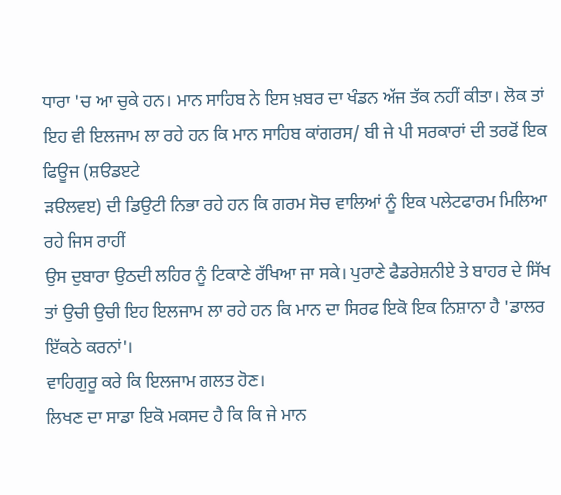ਧਾਰਾ 'ਚ ਆ ਚੁਕੇ ਹਨ। ਮਾਨ ਸਾਹਿਬ ਨੇ ਇਸ ਖ਼ਬਰ ਦਾ ਖੰਡਨ ਅੱਜ ਤੱਕ ਨਹੀਂ ਕੀਤਾ। ਲੋਕ ਤਾਂ
ਇਹ ਵੀ ਇਲਜਾਮ ਲਾ ਰਹੇ ਹਨ ਕਿ ਮਾਨ ਸਾਹਿਬ ਕਾਂਗਰਸ/ ਬੀ ਜੇ ਪੀ ਸਰਕਾਰਾਂ ਦੀ ਤਰਫੋਂ ਇਕ ਫਿਊਜ (ਸ਼ੳਡੲਟੇ
ੜੳਲਵੲ) ਦੀ ਡਿਉਟੀ ਨਿਭਾ ਰਹੇ ਹਨ ਕਿ ਗਰਮ ਸੋਚ ਵਾਲਿਆਂ ਨੂੰ ਇਕ ਪਲੇਟਫਾਰਮ ਮਿਲਿਆ ਰਹੇ ਜਿਸ ਰਾਹੀਂ
ਉਸ ਦੁਬਾਰਾ ਉਠਦੀ ਲਹਿਰ ਨੂੰ ਟਿਕਾਣੇ ਰੱਖਿਆ ਜਾ ਸਕੇ। ਪੁਰਾਣੇ ਫੈਡਰੇਸ਼ਨੀਏ ਤੇ ਬਾਹਰ ਦੇ ਸਿੱਖ
ਤਾਂ ਉਚੀ ਉਚੀ ਇਹ ਇਲਜਾਮ ਲਾ ਰਹੇ ਹਨ ਕਿ ਮਾਨ ਦਾ ਸਿਰਫ ਇਕੋ ਇਕ ਨਿਸ਼ਾਨਾ ਹੈ 'ਡਾਲਰ ਇੱਕਠੇ ਕਰਨਾਂ'।
ਵਾਹਿਗੁਰੂ ਕਰੇ ਕਿ ਇਲਜਾਮ ਗਲਤ ਹੋਣ।
ਲਿਖਣ ਦਾ ਸਾਡਾ ਇਕੋ ਮਕਸਦ ਹੈ ਕਿ ਕਿ ਜੇ ਮਾਨ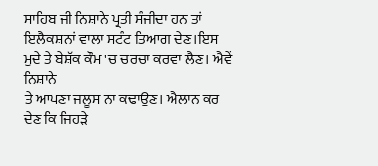ਸਾਹਿਬ ਜੀ ਨਿਸ਼ਾਨੇ ਪ੍ਰਤੀ ਸੰਜੀਦਾ ਹਨ ਤਾਂ
ਇਲੈਕਸ਼ਨਾਂ ਵਾਲਾ ਸਟੰਟ ਤਿਆਗ ਦੇਣ।ਇਸ ਮੁਦੇ ਤੇ ਬੇਸ਼ੱਕ ਕੌਮ 'ਚ ਚਰਚਾ ਕਰਵਾ ਲੈਣ। ਐਵੇਂ ਨਿਸ਼ਾਨੇ
ਤੇ ਆਪਣਾ ਜਲੂਸ ਨਾ ਕਢਾਉਣ। ਐਲਾਨ ਕਰ ਦੇਣ ਕਿ ਜਿਹੜੇ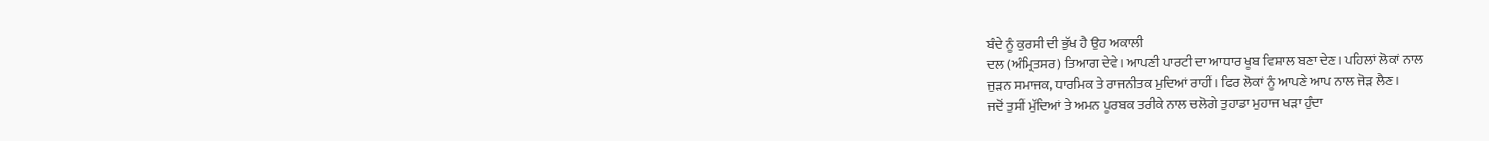ਬੰਦੇ ਨੂੰ ਕੁਰਸੀ ਦੀ ਭੁੱਖ ਹੈ ਉਹ ਅਕਾਲੀ
ਦਲ (ਅੰਮ੍ਰਿਤਸਰ) ਤਿਆਗ ਦੇਵੇ। ਆਪਣੀ ਪਾਰਟੀ ਦਾ ਆਧਾਰ ਖੂਬ ਵਿਸ਼ਾਲ ਬਣਾ ਦੇਣ। ਪਹਿਲਾਂ ਲੋਕਾਂ ਨਾਲ
ਜੁੜਨ ਸਮਾਜਕ, ਧਾਰਮਿਕ ਤੇ ਰਾਜਨੀਤਕ ਮੁਦਿਆਂ ਰਾਹੀਂ। ਫਿਰ ਲੋਕਾਂ ਨੂੰ ਆਪਣੇ ਆਪ ਨਾਲ ਜੋੜ ਲੈਣ।
ਜਦੋਂ ਤੁਸੀਂ ਮੁੱਦਿਆਂ ਤੇ ਅਮਨ ਪੂਰਬਕ ਤਰੀਕੇ ਨਾਲ ਚਲੋਗੇ ਤੁਹਾਡਾ ਮੁਹਾਜ ਖੜਾ ਹੁੰਦਾ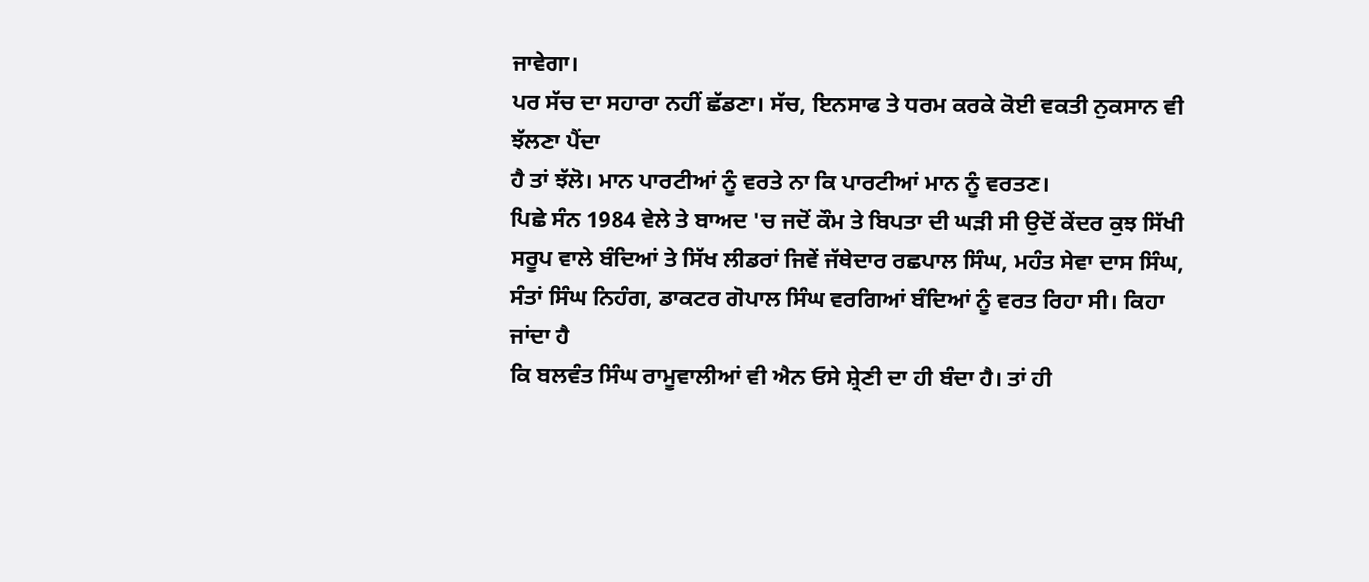ਜਾਵੇਗਾ।
ਪਰ ਸੱਚ ਦਾ ਸਹਾਰਾ ਨਹੀਂ ਛੱਡਣਾ। ਸੱਚ, ਇਨਸਾਫ ਤੇ ਧਰਮ ਕਰਕੇ ਕੋਈ ਵਕਤੀ ਨੁਕਸਾਨ ਵੀ ਝੱਲਣਾ ਪੈਂਦਾ
ਹੈ ਤਾਂ ਝੱਲੋ। ਮਾਨ ਪਾਰਟੀਆਂ ਨੂੰ ਵਰਤੇ ਨਾ ਕਿ ਪਾਰਟੀਆਂ ਮਾਨ ਨੂੰ ਵਰਤਣ।
ਪਿਛੇ ਸੰਨ 1984 ਵੇਲੇ ਤੇ ਬਾਅਦ 'ਚ ਜਦੋਂ ਕੌਮ ਤੇ ਬਿਪਤਾ ਦੀ ਘੜੀ ਸੀ ਉਦੋਂ ਕੇਂਦਰ ਕੁਝ ਸਿੱਖੀ
ਸਰੂਪ ਵਾਲੇ ਬੰਦਿਆਂ ਤੇ ਸਿੱਖ ਲੀਡਰਾਂ ਜਿਵੇਂ ਜੱਥੇਦਾਰ ਰਛਪਾਲ ਸਿੰਘ, ਮਹੰਤ ਸੇਵਾ ਦਾਸ ਸਿੰਘ,
ਸੰਤਾਂ ਸਿੰਘ ਨਿਹੰਗ, ਡਾਕਟਰ ਗੋਪਾਲ ਸਿੰਘ ਵਰਗਿਆਂ ਬੰਦਿਆਂ ਨੂੰ ਵਰਤ ਰਿਹਾ ਸੀ। ਕਿਹਾ ਜਾਂਦਾ ਹੈ
ਕਿ ਬਲਵੰਤ ਸਿੰਘ ਰਾਮੂਵਾਲੀਆਂ ਵੀ ਐਨ ਓਸੇ ਸ਼੍ਰੇਣੀ ਦਾ ਹੀ ਬੰਦਾ ਹੈ। ਤਾਂ ਹੀ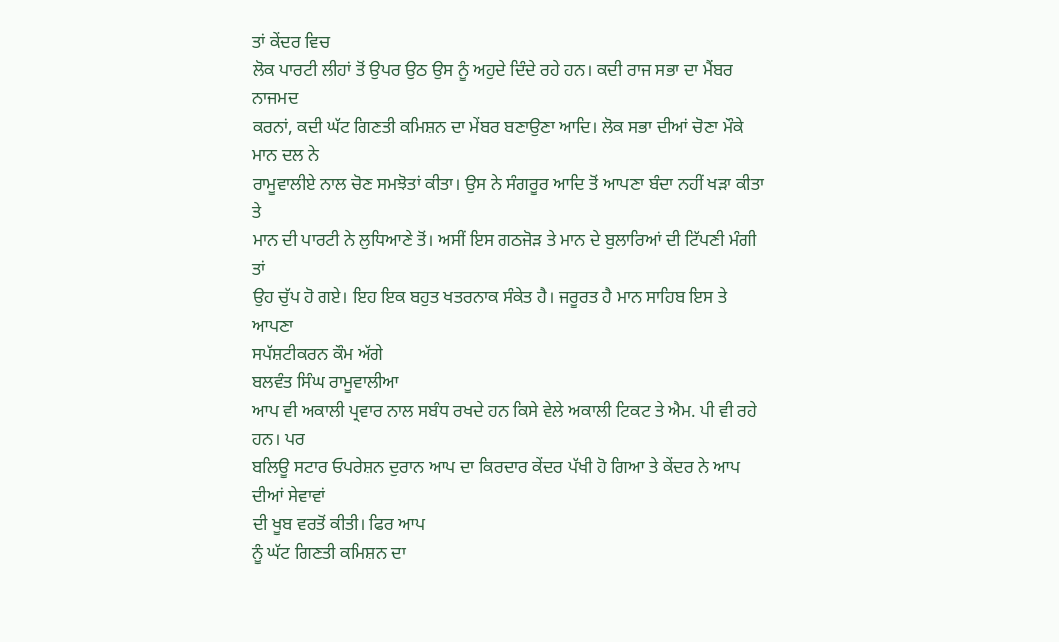ਤਾਂ ਕੇਂਦਰ ਵਿਚ
ਲੋਕ ਪਾਰਟੀ ਲੀਹਾਂ ਤੋਂ ਉਪਰ ਉਠ ਉਸ ਨੂੰ ਅਹੁਦੇ ਦਿੰਦੇ ਰਹੇ ਹਨ। ਕਦੀ ਰਾਜ ਸਭਾ ਦਾ ਮੈਂਬਰ ਨਾਜਮਦ
ਕਰਨਾਂ, ਕਦੀ ਘੱਟ ਗਿਣਤੀ ਕਮਿਸ਼ਨ ਦਾ ਮੇਂਬਰ ਬਣਾਉਣਾ ਆਦਿ। ਲੋਕ ਸਭਾ ਦੀਆਂ ਚੋਣਾ ਮੌਕੇ ਮਾਨ ਦਲ ਨੇ
ਰਾਮੂਵਾਲੀਏ ਨਾਲ ਚੋਣ ਸਮਝੋਤਾਂ ਕੀਤਾ। ਉਸ ਨੇ ਸੰਗਰੂਰ ਆਦਿ ਤੋਂ ਆਪਣਾ ਬੰਦਾ ਨਹੀਂ ਖੜਾ ਕੀਤਾ ਤੇ
ਮਾਨ ਦੀ ਪਾਰਟੀ ਨੇ ਲੁਧਿਆਣੇ ਤੋਂ। ਅਸੀਂ ਇਸ ਗਠਜੋੜ ਤੇ ਮਾਨ ਦੇ ਬੁਲਾਰਿਆਂ ਦੀ ਟਿੱਪਣੀ ਮੰਗੀ ਤਾਂ
ਉਹ ਚੁੱਪ ਹੋ ਗਏ। ਇਹ ਇਕ ਬਹੁਤ ਖਤਰਨਾਕ ਸੰਕੇਤ ਹੈ। ਜਰੂਰਤ ਹੈ ਮਾਨ ਸਾਹਿਬ ਇਸ ਤੇ ਆਪਣਾ
ਸਪੱਸ਼ਟੀਕਰਨ ਕੌਮ ਅੱਗੇ
ਬਲਵੰਤ ਸਿੰਘ ਰਾਮੂਵਾਲੀਆ
ਆਪ ਵੀ ਅਕਾਲੀ ਪ੍ਰਵਾਰ ਨਾਲ ਸਬੰਧ ਰਖਦੇ ਹਨ ਕਿਸੇ ਵੇਲੇ ਅਕਾਲੀ ਟਿਕਟ ਤੇ ਐਮ. ਪੀ ਵੀ ਰਹੇ ਹਨ। ਪਰ
ਬਲਿਊ ਸਟਾਰ ਓਪਰੇਸ਼ਨ ਦੁਰਾਨ ਆਪ ਦਾ ਕਿਰਦਾਰ ਕੇਂਦਰ ਪੱਖੀ ਹੋ ਗਿਆ ਤੇ ਕੇਂਦਰ ਨੇ ਆਪ ਦੀਆਂ ਸੇਵਾਵਾਂ
ਦੀ ਖੂਬ ਵਰਤੋਂ ਕੀਤੀ। ਫਿਰ ਆਪ
ਨੂੰ ਘੱਟ ਗਿਣਤੀ ਕਮਿਸ਼ਨ ਦਾ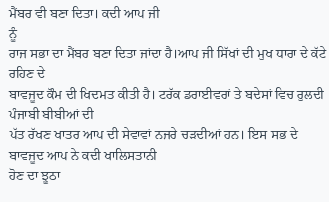ਮੈਂਬਰ ਵੀ ਬਣਾ ਦਿਤਾ। ਕਦੀ ਆਪ ਜੀ
ਨੂੰ
ਰਾਜ ਸਭਾ ਦਾ ਮੈਂਬਰ ਬਣਾ ਦਿਤਾ ਜਾਂਦਾ ਹੈ।ਆਪ ਜੀ ਸਿੱਖਾਂ ਦੀ ਮੁਖ ਧਾਰਾ ਦੇ ਕੱਟੇ ਰਹਿਣ ਦੇ
ਬਾਵਜੂਦ ਕੌਮ ਦੀ ਖਿਦਮਤ ਕੀਤੀ ਹੈ। ਟਰੱਕ ਡਰਾਈਵਰਾਂ ਤੇ ਬਦੇਸਾਂ ਵਿਚ ਰੁਲਦੀ ਪੰਜਾਬੀ ਬੀਬੀਆਂ ਦੀ
ਪੱਤ ਰੱਖਣ ਖਾਤਰ ਆਪ ਦੀ ਸੇਵਾਵਾਂ ਨਜਰੇ ਚੜਦੀਆਂ ਹਨ। ਇਸ ਸਭ ਦੇ ਬਾਵਜੂਦ ਆਪ ਨੇ ਕਦੀ ਖਾਲਿਸਤਾਨੀ
ਹੋਣ ਦਾ ਝੂਠਾ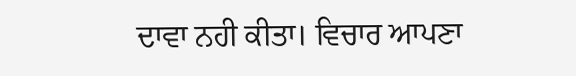ਦਾਵਾ ਨਹੀ ਕੀਤਾ। ਵਿਚਾਰ ਆਪਣਾ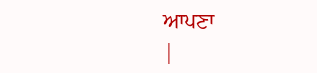ਆਪਣਾ
|